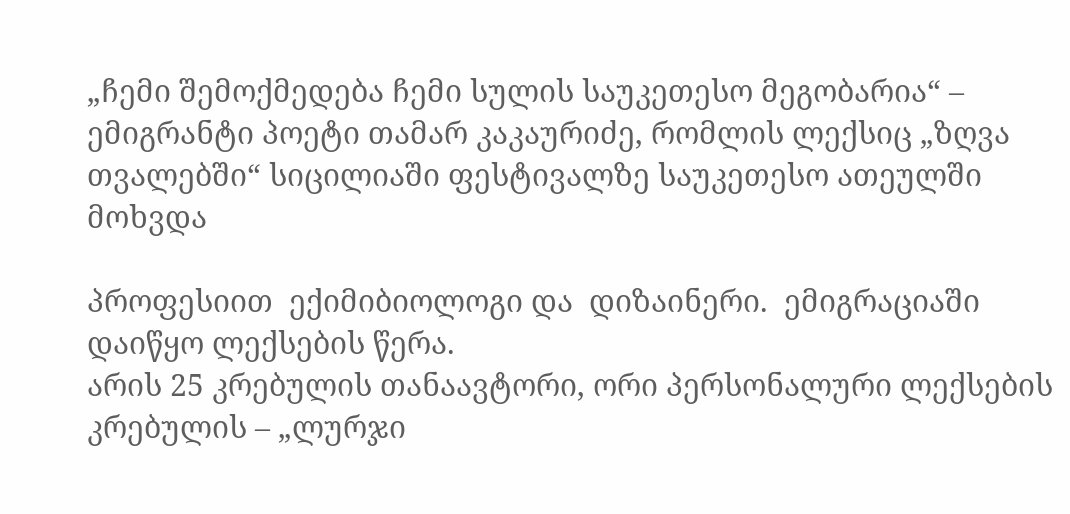„ჩემი შემოქმედება ჩემი სულის საუკეთესო მეგობარია“ – ემიგრანტი პოეტი თამარ კაკაურიძე, რომლის ლექსიც „ზღვა თვალებში“ სიცილიაში ფესტივალზე საუკეთესო ათეულში მოხვდა

პროფესიით  ექიმიბიოლოგი და  დიზაინერი.  ემიგრაციაში დაიწყო ლექსების წერა.
არის 25 კრებულის თანაავტორი, ორი პერსონალური ლექსების კრებულის – „ლურჯი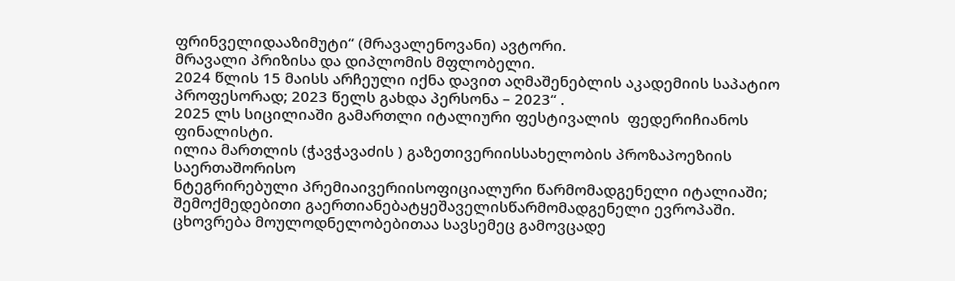ფრინველიდააზიმუტი“ (მრავალენოვანი) ავტორი.
მრავალი პრიზისა და დიპლომის მფლობელი.
2024 წლის 15 მაისს არჩეული იქნა დავით აღმაშენებლის აკადემიის საპატიო პროფესორად; 2023 წელს გახდა პერსონა – 2023“ .
2025 ლს სიცილიაში გამართლი იტალიური ფესტივალის  ფედერიჩიანოს ფინალისტი.
ილია მართლის (ჭავჭავაძის ) გაზეთივერიისსახელობის პროზაპოეზიის საერთაშორისო
ნტეგრირებული პრემიაივერიისოფიციალური წარმომადგენელი იტალიაში; შემოქმედებითი გაერთიანებატყეშაველისწარმომადგენელი ევროპაში.
ცხოვრება მოულოდნელობებითაა სავსემეც გამოვცადე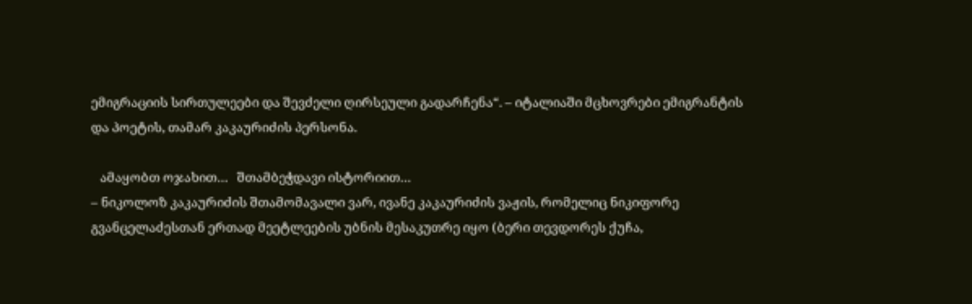ემიგრაციის სირთულეები და შევძელი ღირსეული გადარჩენა“. – იტალიაში მცხოვრები ემიგრანტის და პოეტის, თამარ კაკაურიძის პერსონა.

   ამაყობთ ოჯახით…   შთამბეჭდავი ისტორიით…
– ნიკოლოზ კაკაურიძის შთამომავალი ვარ, ივანე კაკაურიძის ვაჟის, რომელიც ნიკიფორე გვანცელაძესთან ერთად მეეტლეების უბნის მესაკუთრე იყო (ბერი თევდორეს ქუჩა,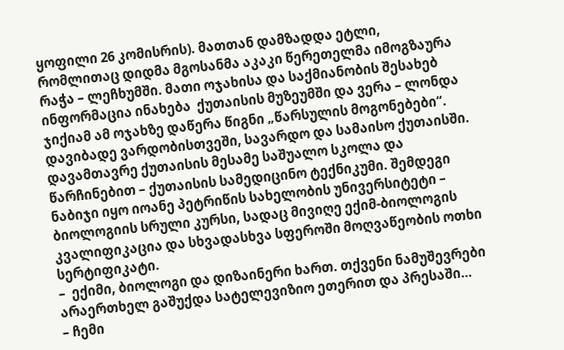ყოფილი 26 კომისრის). მათთან დამზადდა ეტლი, რომლითაც დიდმა მგოსანმა აკაკი წერეთელმა იმოგზაურა რაჭა – ლეჩხუმში. მათი ოჯახისა და საქმიანობის შესახებ ინფორმაცია ინახება  ქუთაისის მუზეუმში და ვერა – ლონდა ჯიქიამ ამ ოჯახზე დაწერა წიგნი „წარსულის მოგონებები“.
დავიბადე ვარდობისთვეში, სავარდო და სამაისო ქუთაისში. დავამთავრე ქუთაისის მესამე საშუალო სკოლა და წარჩინებით – ქუთაისის სამედიცინო ტექნიკუმი. შემდეგი ნაბიჯი იყო იოანე პეტრიწის სახელობის უნივერსიტეტი – ბიოლოგიის სრული კურსი, სადაც მივიღე ექიმ-ბიოლოგის კვალიფიკაცია და სხვადასხვა სფეროში მოღვაწეობის ოთხი სერტიფიკატი.
–  ექიმი, ბიოლოგი და დიზაინერი ხართ. თქვენი ნამუშევრები არაერთხელ გაშუქდა სატელევიზიო ეთერით და პრესაში…
– ჩემი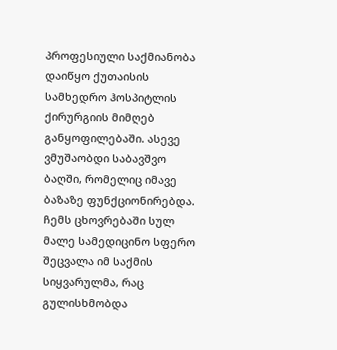პროფესიული საქმიანობა დაიწყო ქუთაისის სამხედრო ჰოსპიტლის ქირურგიის მიმღებ განყოფილებაში. ასევე ვმუშაობდი საბავშვო ბაღში, რომელიც იმავე ბაზაზე ფუნქციონირებდა.
ჩემს ცხოვრებაში სულ მალე სამედიცინო სფერო შეცვალა იმ საქმის სიყვარულმა, რაც გულისხმობდა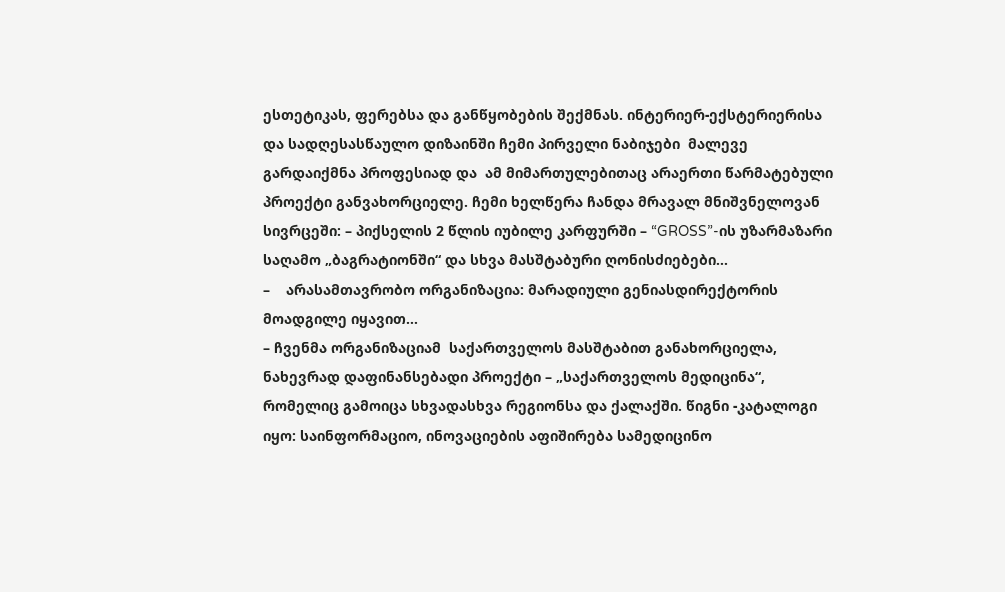ესთეტიკას, ფერებსა და განწყობების შექმნას. ინტერიერ-ექსტერიერისა და სადღესასწაულო დიზაინში ჩემი პირველი ნაბიჯები  მალევე გარდაიქმნა პროფესიად და  ამ მიმართულებითაც არაერთი წარმატებული პროექტი განვახორციელე. ჩემი ხელწერა ჩანდა მრავალ მნიშვნელოვან სივრცეში: – პიქსელის 2 წლის იუბილე კარფურში – “GROSS”-ის უზარმაზარი  საღამო „ბაგრატიონში“ და სხვა მასშტაბური ღონისძიებები…
–    არასამთავრობო ორგანიზაცია: მარადიული გენიასდირექტორის მოადგილე იყავით…
– ჩვენმა ორგანიზაციამ  საქართველოს მასშტაბით განახორციელა, ნახევრად დაფინანსებადი პროექტი – „საქართველოს მედიცინა“, რომელიც გამოიცა სხვადასხვა რეგიონსა და ქალაქში. წიგნი -კატალოგი იყო: საინფორმაციო, ინოვაციების აფიშირება სამედიცინო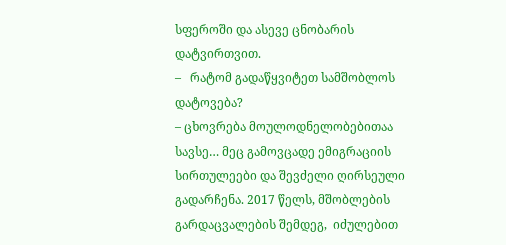სფეროში და ასევე ცნობარის დატვირთვით.
–   რატომ გადაწყვიტეთ სამშობლოს დატოვება?
– ცხოვრება მოულოდნელობებითაა სავსე… მეც გამოვცადე ემიგრაციის სირთულეები და შევძელი ღირსეული გადარჩენა. 2017 წელს, მშობლების გარდაცვალების შემდეგ,  იძულებით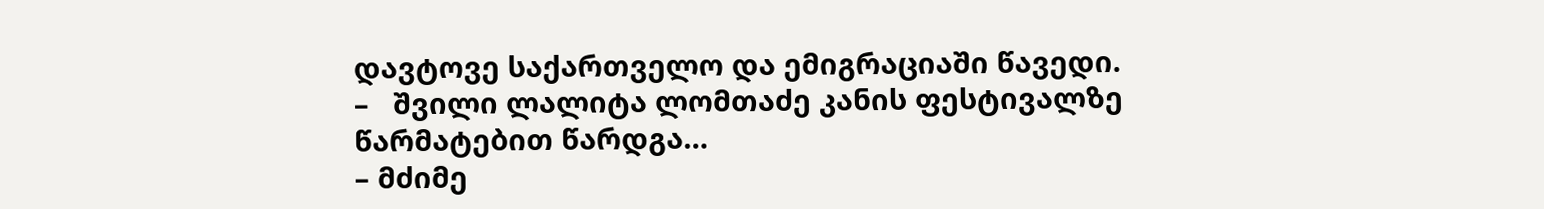დავტოვე საქართველო და ემიგრაციაში წავედი.
–   შვილი ლალიტა ლომთაძე კანის ფესტივალზე წარმატებით წარდგა…
– მძიმე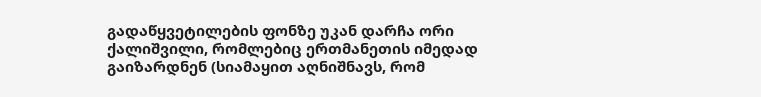გადაწყვეტილების ფონზე უკან დარჩა ორი ქალიშვილი, რომლებიც ერთმანეთის იმედად გაიზარდნენ (სიამაყით აღნიშნავს, რომ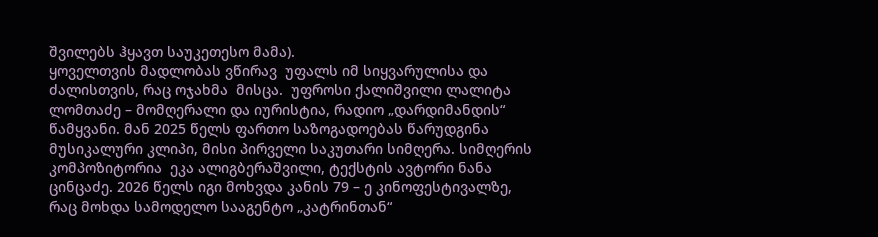შვილებს ჰყავთ საუკეთესო მამა).
ყოველთვის მადლობას ვწირავ  უფალს იმ სიყვარულისა და ძალისთვის, რაც ოჯახმა  მისცა.  უფროსი ქალიშვილი ლალიტა ლომთაძე – მომღერალი და იურისტია, რადიო „დარდიმანდის“ წამყვანი. მან 2025 წელს ფართო საზოგადოებას წარუდგინა მუსიკალური კლიპი, მისი პირველი საკუთარი სიმღერა. სიმღერის კომპოზიტორია  ეკა ალიგბერაშვილი, ტექსტის ავტორი ნანა ცინცაძე. 2026 წელს იგი მოხვდა კანის 79 – ე კინოფესტივალზე, რაც მოხდა სამოდელო სააგენტო „კატრინთან“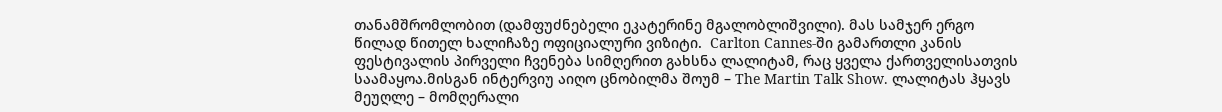თანამშრომლობით (დამფუძნებელი ეკატერინე მგალობლიშვილი). მას სამჯერ ერგო წილად წითელ ხალიჩაზე ოფიციალური ვიზიტი.  Carlton Cannes-ში გამართლი კანის ფესტივალის პირველი ჩვენება სიმღერით გახსნა ლალიტამ, რაც ყველა ქართველისათვის საამაყოა.მისგან ინტერვიუ აიღო ცნობილმა შოუმ – The Martin Talk Show. ლალიტას ჰყავს მეუღლე – მომღერალი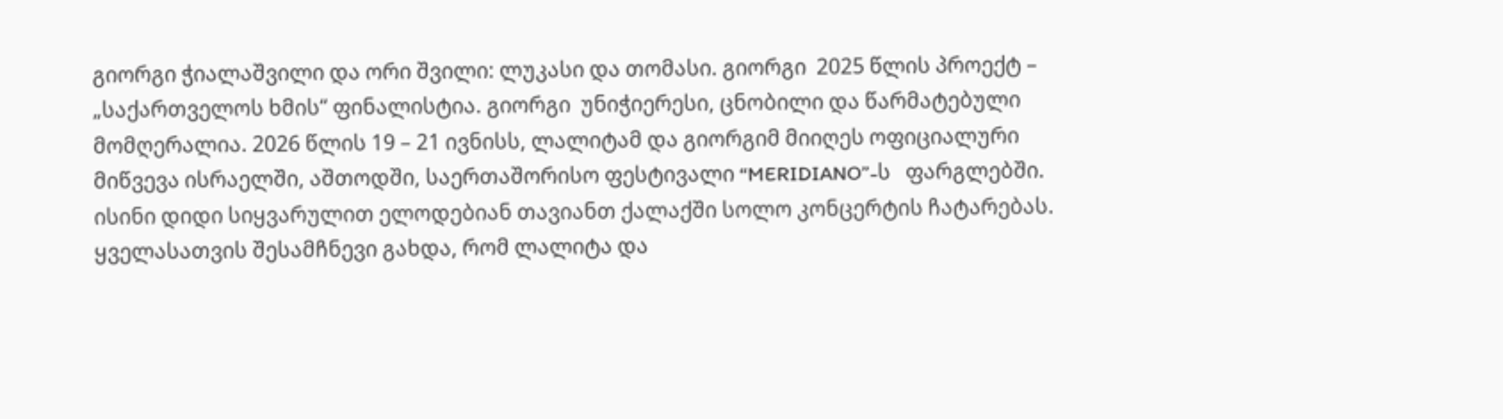გიორგი ჭიალაშვილი და ორი შვილი: ლუკასი და თომასი. გიორგი  2025 წლის პროექტ – „საქართველოს ხმის“ ფინალისტია. გიორგი  უნიჭიერესი, ცნობილი და წარმატებული მომღერალია. 2026 წლის 19 – 21 ივნისს, ლალიტამ და გიორგიმ მიიღეს ოფიციალური მიწვევა ისრაელში, აშთოდში, საერთაშორისო ფესტივალი “MERIDIANO”-ს   ფარგლებში. ისინი დიდი სიყვარულით ელოდებიან თავიანთ ქალაქში სოლო კონცერტის ჩატარებას. ყველასათვის შესამჩნევი გახდა, რომ ლალიტა და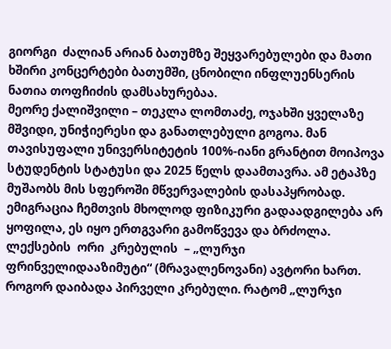გიორგი  ძალიან არიან ბათუმზე შეყვარებულები და მათი ხშირი კონცერტები ბათუმში, ცნობილი ინფლუენსერის ნათია თოფჩიძის დამსახურებაა.
მეორე ქალიშვილი – თეკლა ლომთაძე, ოჯახში ყველაზე მშვიდი, უნიჭიერესი და განათლებული გოგოა. მან თავისუფალი უნივერსიტეტის 100%-იანი გრანტით მოიპოვა სტუდენტის სტატუსი და 2025 წელს დაამთავრა. ამ ეტაპზე მუშაობს მის სფეროში მწვერვალების დასაპყრობად.
ემიგრაცია ჩემთვის მხოლოდ ფიზიკური გადაადგილება არ ყოფილა, ეს იყო ერთგვარი გამოწვევა და ბრძოლა.
ლექსების  ორი  კრებულის  – „ლურჯი ფრინველიდააზიმუტი“ (მრავალენოვანი) ავტორი ხართ. როგორ დაიბადა პირველი კრებული. რატომ „ლურჯი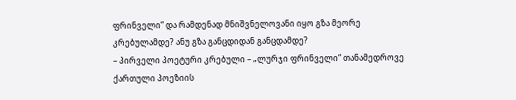ფრინველი“ და რამდენად მნიშვნელოვანი იყო გზა მეორე კრებულამდე? ანუ გზა განცდიდან განცდამდე?
– პირველი პოეტური კრებული – „ლურჯი ფრინველი“ თანამედროვე ქართული პოეზიის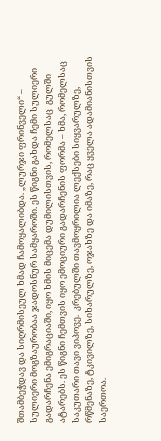შთამბეჭდავ და სიღრმისეულ ხმად ჩამოყალიბდა. „ლურჯი ფრინველი“ – სულიერი მოგზაურობაა ჯადოსნურ სამყაროში. ეს წიგნი გახდა ჩემი სულიერი გადარჩენა ემიგრაციაში, იყო ხმის მიცემა დუმილისთვის, რომელსაც  გულში ატარებს. ეს წიგნი ჩემთვის იყო ემოციური გადარჩენის ფორმა – ხმა, რომელსაც საკუთარი თავი ვიპოვე.  კრებულში თავმოყრილია ლექსები სიყვარულზე, რწმენაზე, ტკივილზე, სიხარულზე, ოჯახზე და იმაზე, რაც ყველა ადამიანისთვის საერთოა.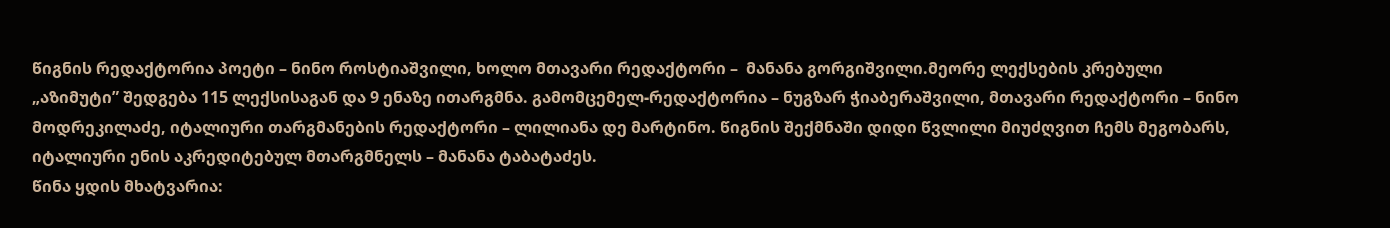წიგნის რედაქტორია პოეტი – ნინო როსტიაშვილი, ხოლო მთავარი რედაქტორი –  მანანა გორგიშვილი.მეორე ლექსების კრებული „აზიმუტი” შედგება 115 ლექსისაგან და 9 ენაზე ითარგმნა. გამომცემელ-რედაქტორია – ნუგზარ ჭიაბერაშვილი, მთავარი რედაქტორი – ნინო მოდრეკილაძე, იტალიური თარგმანების რედაქტორი – ლილიანა დე მარტინო. წიგნის შექმნაში დიდი წვლილი მიუძღვით ჩემს მეგობარს, იტალიური ენის აკრედიტებულ მთარგმნელს – მანანა ტაბატაძეს.
წინა ყდის მხატვარია: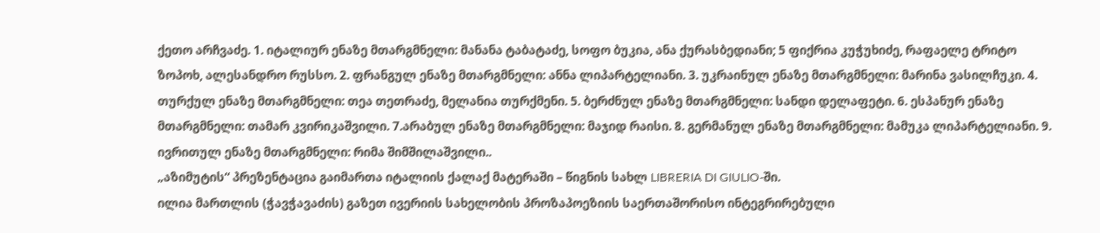ქეთო არჩვაძე. 1. იტალიურ ენაზე მთარგმნელი: მანანა ტაბატაძე, სოფო ბუკია, ანა ქურასბედიანი; 5 ფიქრია კუჭუხიძე, რაფაელე ტრიტო ზოპოხ, ალესანდრო რუსსო. 2. ფრანგულ ენაზე მთარგმნელი: ანნა ლიპარტელიანი. 3. უკრაინულ ენაზე მთარგმნელი: მარინა ვასილჩუკი. 4. თურქულ ენაზე მთარგმნელი: თეა თეთრაძე, მელანია თურქმენი. 5. ბერძნულ ენაზე მთარგმნელი: სანდი დელაფეტი. 6. ესპანურ ენაზე მთარგმნელი: თამარ კვირიკაშვილი. 7.არაბულ ენაზე მთარგმნელი: მაჯიდ რაისი. 8. გერმანულ ენაზე მთარგმნელი: მამუკა ლიპარტელიანი. 9. ივრითულ ენაზე მთარგმნელი: რიმა შიმშილაშვილი..
„აზიმუტის“ პრეზენტაცია გაიმართა იტალიის ქალაქ მატერაში – წიგნის სახლ LIBRERIA DI GIULIO-ში.
ილია მართლის (ჭავჭავაძის) გაზეთ ივერიის სახელობის პროზაპოეზიის საერთაშორისო ინტეგრირებული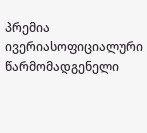პრემია ივერიასოფიციალური წარმომადგენელი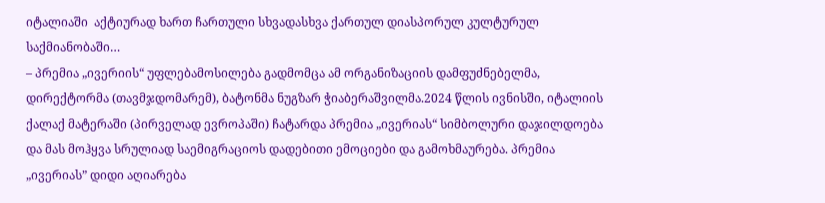იტალიაში  აქტიურად ხართ ჩართული სხვადასხვა ქართულ დიასპორულ კულტურულ  საქმიანობაში…
– პრემია „ივერიის“ უფლებამოსილება გადმომცა ამ ორგანიზაციის დამფუძნებელმა, დირექტორმა (თავმჯდომარემ), ბატონმა ნუგზარ ჭიაბერაშვილმა.2024 წლის ივნისში, იტალიის ქალაქ მატერაში (პირველად ევროპაში) ჩატარდა პრემია „ივერიას“ სიმბოლური დაჯილდოება და მას მოჰყვა სრულიად საემიგრაციოს დადებითი ემოციები და გამოხმაურება. პრემია „ივერიას” დიდი აღიარება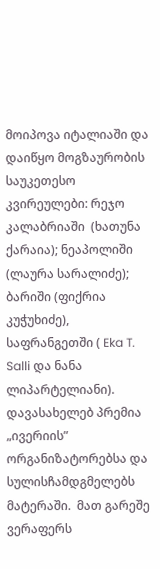მოიპოვა იტალიაში და დაიწყო მოგზაურობის საუკეთესო კვირეულები: რეჯო  კალაბრიაში  (ხათუნა ქარაია); ნეაპოლიში (ლაურა სარალიძე); ბარიში (ფიქრია კუჭუხიძე), საფრანგეთში ( Eka T. Salli და ნანა ლიპარტელიანი).
დავასახელებ პრემია „ივერიის” ორგანიზატორებსა და სულისჩამდგმელებს მატერაში.  მათ გარეშე ვერაფერს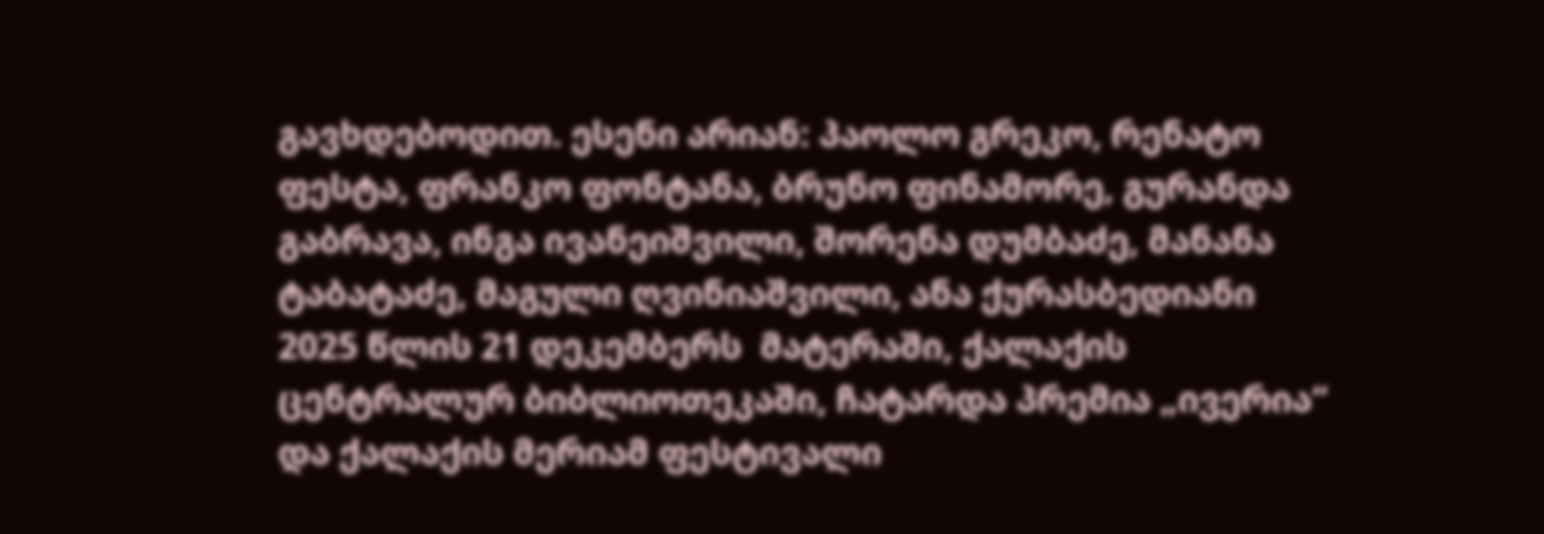გავხდებოდით. ესენი არიან: პაოლო გრეკო, რენატო ფესტა, ფრანკო ფონტანა, ბრუნო ფინამორე, გურანდა გაბრავა, ინგა ივანეიშვილი, შორენა დუმბაძე, მანანა ტაბატაძე, მაგული ღვინიაშვილი, ანა ქურასბედიანი
2025 წლის 21 დეკემბერს  მატერაში, ქალაქის ცენტრალურ ბიბლიოთეკაში, ჩატარდა პრემია „ივერია“ და ქალაქის მერიამ ფესტივალი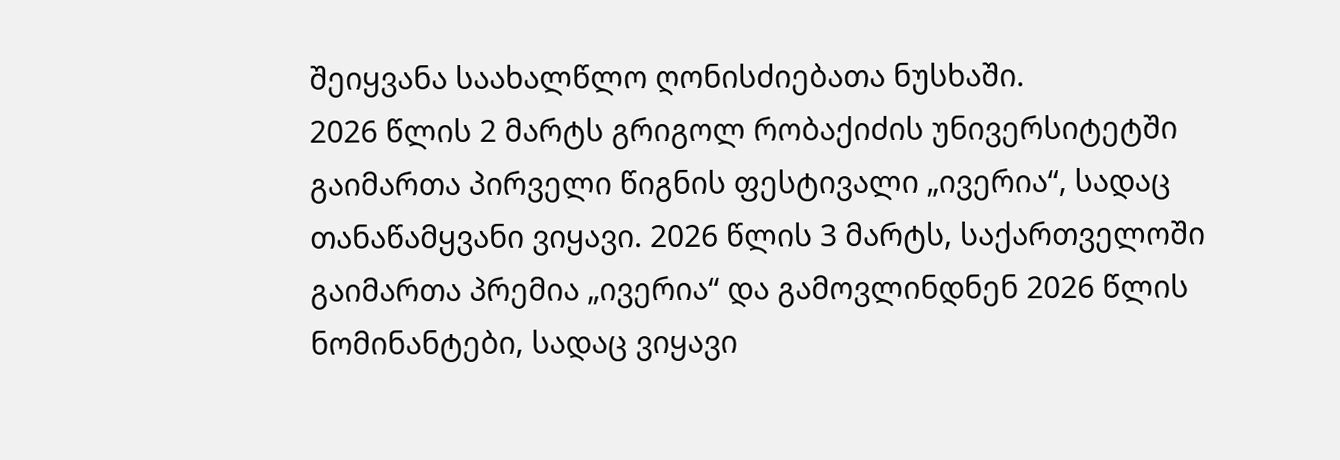შეიყვანა საახალწლო ღონისძიებათა ნუსხაში.
2026 წლის 2 მარტს გრიგოლ რობაქიძის უნივერსიტეტში გაიმართა პირველი წიგნის ფესტივალი „ივერია“, სადაც თანაწამყვანი ვიყავი. 2026 წლის 3 მარტს, საქართველოში გაიმართა პრემია „ივერია“ და გამოვლინდნენ 2026 წლის ნომინანტები, სადაც ვიყავი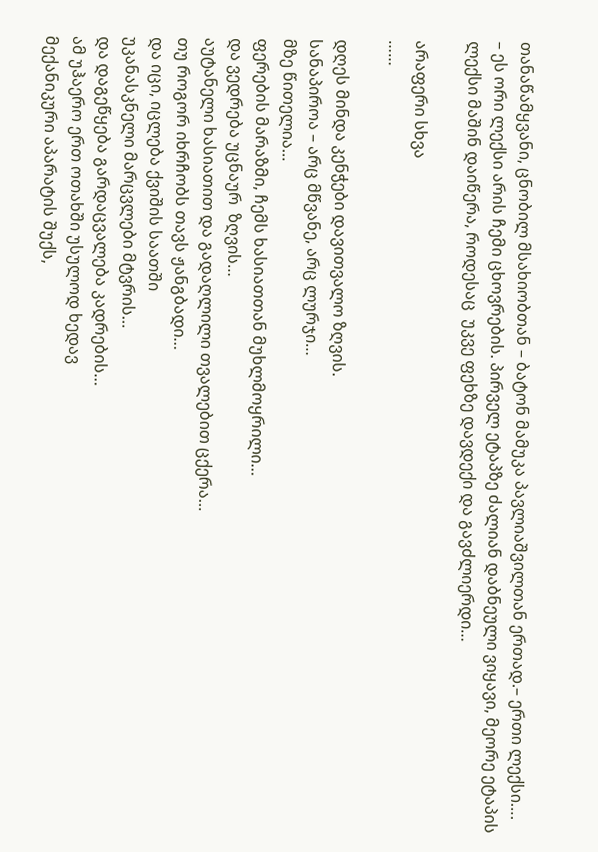თანაწამყვანი, ცნობილ მსახიობთან – ბატონ მამუკა პავლიაშვილთან ერთად.– ერთი ლექსი….
– ეს ორი ლექსი არის ჩემი ცხოვრების. პირველ ეტაპზე ძალიან დაბნეული ვიყავი, მეორე ეტაპის ლექსი მაშინ დაიწერა, როდესაც  უკვე ფეხზე დავდექი და გავძლიერდი…

არაფერი სხვა
……

დღეს მინდა კენჭები დავითვალო ზღვის.
სანაპიროა – არც მწვანე, არც ლურჯი…
მზე წითელია…
ფერების მარაზმი, ჩემს ხასიათთან მუხლმოყრილი…
და ვედრება უცნაურ  ზღვის…
აუტანელი ხასიათით და გადაღლილი თვალებით ცქერა…
თუ როგორ იხრჩობს თავს ჟანგბადი…
და იცი, იცლება ქვიშის საათში
უკანასკნელი მარცვლები მტვრის…
და დაგეწყება გარდაცვალება კადრების…
ამ უჰაერო ერთ ოთახში უსულოდ ხედავ
მექანიკური აპარატის შუქს,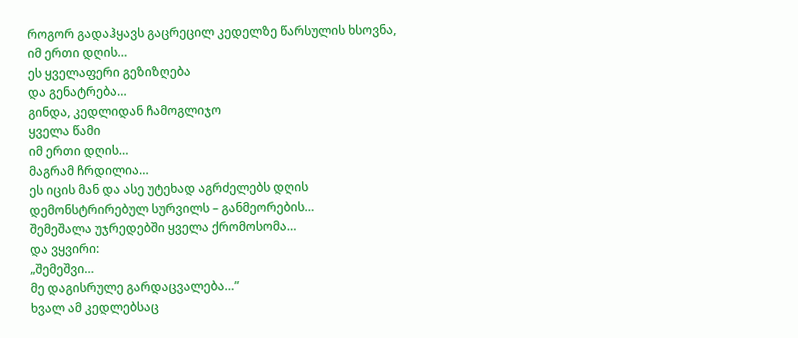როგორ გადაჰყავს გაცრეცილ კედელზე წარსულის ხსოვნა,
იმ ერთი დღის…
ეს ყველაფერი გეზიზღება
და გენატრება…
გინდა, კედლიდან ჩამოგლიჯო
ყველა წამი
იმ ერთი დღის…
მაგრამ ჩრდილია…
ეს იცის მან და ასე უტეხად აგრძელებს დღის
დემონსტრირებულ სურვილს – განმეორების…
შემეშალა უჯრედებში ყველა ქრომოსომა…
და ვყვირი:
„შემეშვი…
მე დაგისრულე გარდაცვალება…”
ხვალ ამ კედლებსაც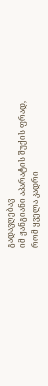გადავღებავ
იმ ჟანგიანი აპარატის შუქის ფრად,
რომ ყველა კადრი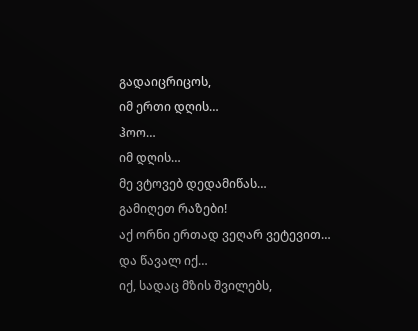გადაიცრიცოს,
იმ ერთი დღის…
ჰოო…
იმ დღის…
მე ვტოვებ დედამიწას…
გამიღეთ რაზები!
აქ ორნი ერთად ვეღარ ვეტევით…
და წავალ იქ…
იქ, სადაც მზის შვილებს,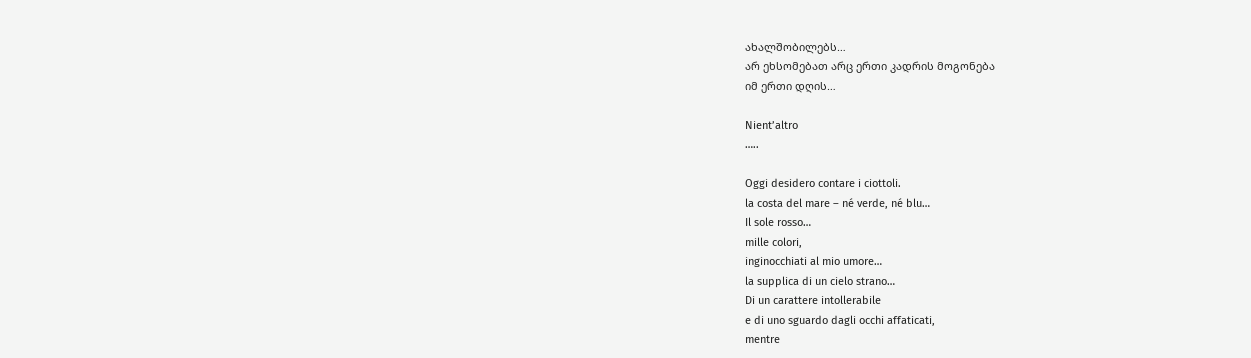ახალშობილებს…
არ ეხსომებათ არც ერთი კადრის მოგონება
იმ ერთი დღის…

Nient’altro
…..

Oggi desidero contare i ciottoli.
la costa del mare – né verde, né blu…
Il sole rosso…
mille colori,
inginocchiati al mio umore…
la supplica di un cielo strano…
Di un carattere intollerabile
e di uno sguardo dagli occhi affaticati,
mentre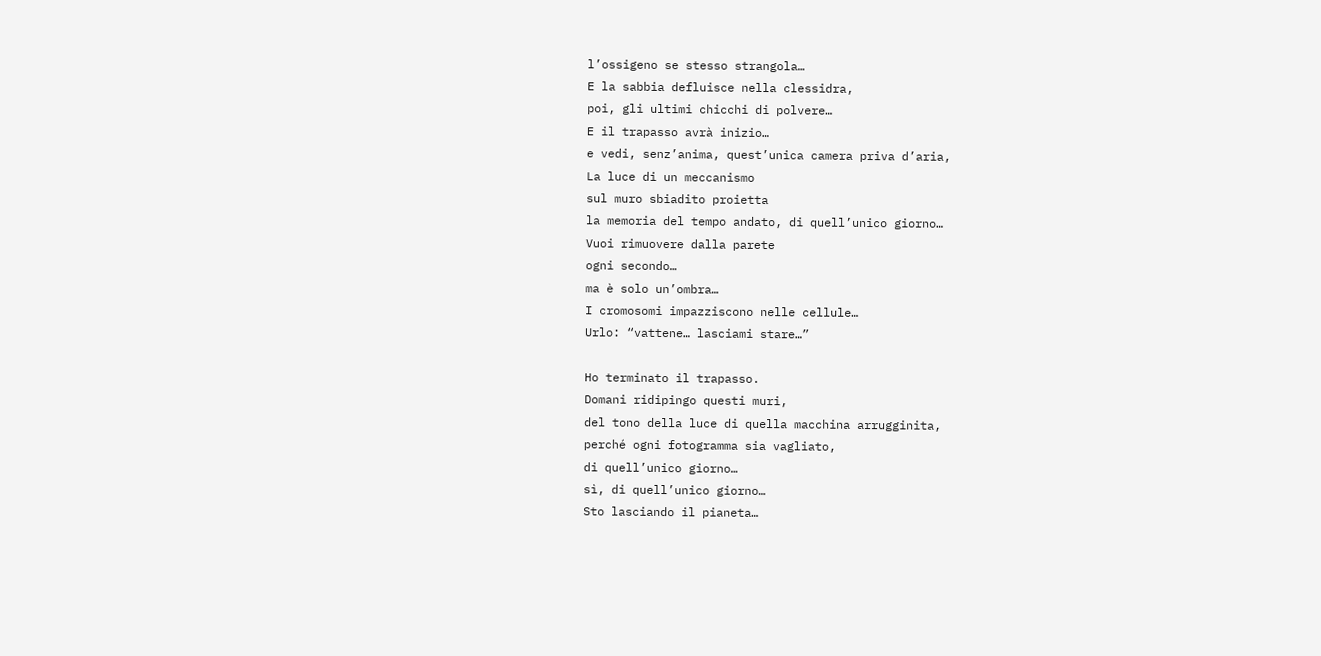l’ossigeno se stesso strangola…
E la sabbia defluisce nella clessidra,
poi, gli ultimi chicchi di polvere…
E il trapasso avrà inizio…
e vedi, senz’anima, quest’unica camera priva d’aria,
La luce di un meccanismo
sul muro sbiadito proietta
la memoria del tempo andato, di quell’unico giorno…
Vuoi rimuovere dalla parete
ogni secondo…
ma è solo un’ombra…
I cromosomi impazziscono nelle cellule…
Urlo: “vattene… lasciami stare…”

Ho terminato il trapasso.
Domani ridipingo questi muri,
del tono della luce di quella macchina arrugginita,
perché ogni fotogramma sia vagliato,
di quell’unico giorno…
sì, di quell’unico giorno…
Sto lasciando il pianeta…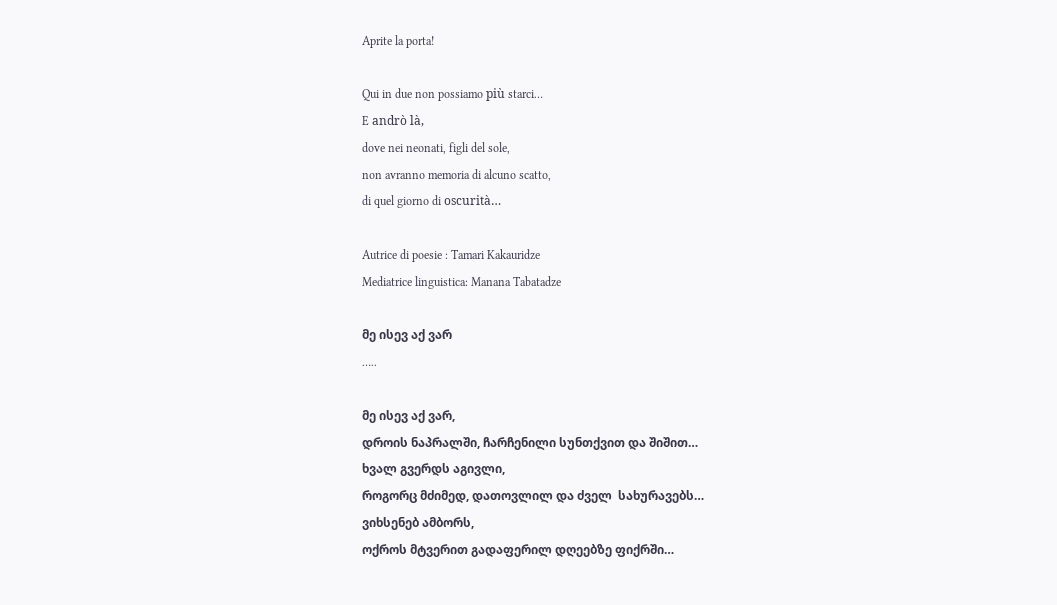Aprite la porta!

Qui in due non possiamo più starci…
E andrò là,
dove nei neonati, figli del sole,
non avranno memoria di alcuno scatto,
di quel giorno di oscurità…

Autrice di poesie : Tamari Kakauridze
Mediatrice linguistica: Manana Tabatadze

მე ისევ აქ ვარ
…..

მე ისევ აქ ვარ,
დროის ნაპრალში, ჩარჩენილი სუნთქვით და შიშით…
ხვალ გვერდს აგივლი,
როგორც მძიმედ, დათოვლილ და ძველ  სახურავებს…
ვიხსენებ ამბორს,
ოქროს მტვერით გადაფერილ დღეებზე ფიქრში…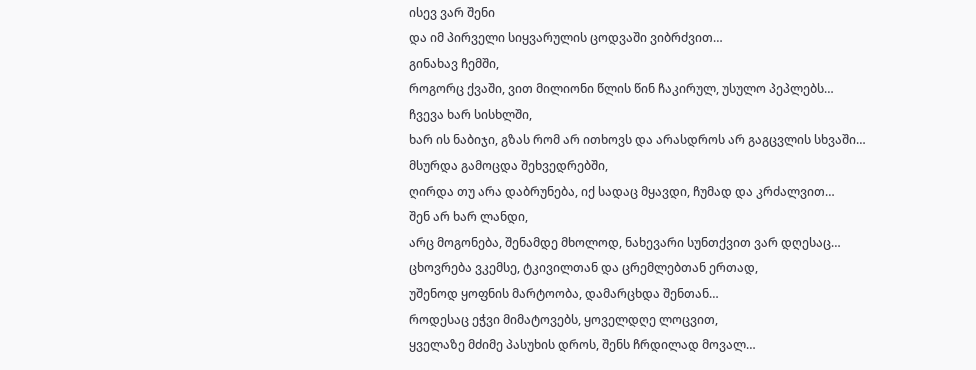ისევ ვარ შენი
და იმ პირველი სიყვარულის ცოდვაში ვიბრძვით…
გინახავ ჩემში,
როგორც ქვაში, ვით მილიონი წლის წინ ჩაკირულ, უსულო პეპლებს…
ჩვევა ხარ სისხლში,
ხარ ის ნაბიჯი, გზას რომ არ ითხოვს და არასდროს არ გაგცვლის სხვაში…
მსურდა გამოცდა შეხვედრებში,
ღირდა თუ არა დაბრუნება, იქ სადაც მყავდი, ჩუმად და კრძალვით…
შენ არ ხარ ლანდი,
არც მოგონება, შენამდე მხოლოდ, ნახევარი სუნთქვით ვარ დღესაც…
ცხოვრება ვკემსე, ტკივილთან და ცრემლებთან ერთად,
უშენოდ ყოფნის მარტოობა, დამარცხდა შენთან…
როდესაც ეჭვი მიმატოვებს, ყოველდღე ლოცვით,
ყველაზე მძიმე პასუხის დროს, შენს ჩრდილად მოვალ…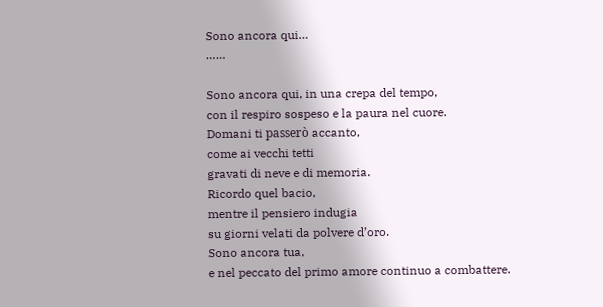Sono ancora qui…
……

Sono ancora qui, in una crepa del tempo,
con il respiro sospeso e la paura nel cuore.
Domani ti passerò accanto,
come ai vecchi tetti
gravati di neve e di memoria.
Ricordo quel bacio,
mentre il pensiero indugia
su giorni velati da polvere d’oro.
Sono ancora tua,
e nel peccato del primo amore continuo a combattere.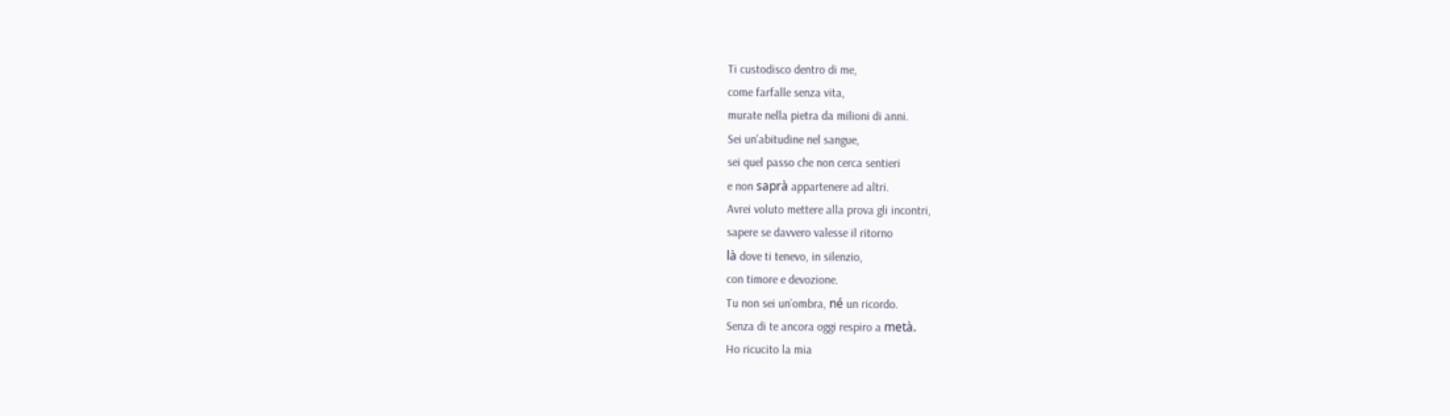Ti custodisco dentro di me,
come farfalle senza vita,
murate nella pietra da milioni di anni.
Sei un’abitudine nel sangue,
sei quel passo che non cerca sentieri
e non saprà appartenere ad altri.
Avrei voluto mettere alla prova gli incontri,
sapere se davvero valesse il ritorno
là dove ti tenevo, in silenzio,
con timore e devozione.
Tu non sei un’ombra, né un ricordo.
Senza di te ancora oggi respiro a metà.
Ho ricucito la mia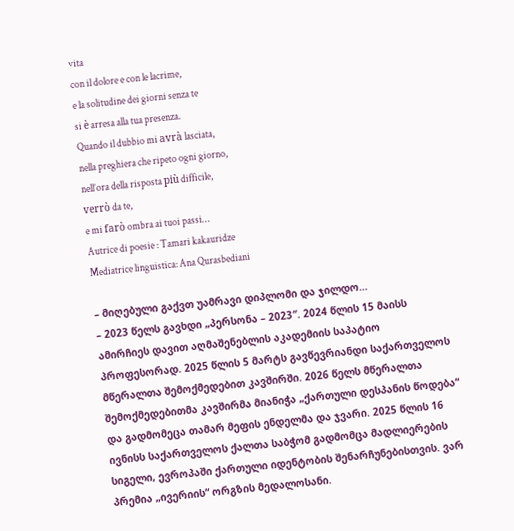vita
con il dolore e con le lacrime,
e la solitudine dei giorni senza te
si è arresa alla tua presenza.
Quando il dubbio mi avrà lasciata,
nella preghiera che ripeto ogni giorno,
nell’ora della risposta più difficile,
verrò da te,
e mi farò ombra ai tuoi passi…
Autrice di poesie : Tamari kakauridze
Mediatrice linguistica: Ana Qurasbediani

– მიღებული გაქვთ უამრავი დიპლომი და ჯილდო…
– 2023 წელს გავხდი „პერსონა – 2023″. 2024 წლის 15 მაისს ამირჩიეს დავით აღმაშენებლის აკადემიის საპატიო პროფესორად. 2025 წლის 5 მარტს გავწევრიანდი საქართველოს მწერალთა შემოქმედებით კავშირში. 2026 წელს მწერალთა შემოქმედებითმა კავშირმა მიანიჭა „ქართული დესპანის წოდება“  და გადმომეცა თამარ მეფის ენდელმა და ჯვარი. 2025 წლის 16 ივნისს საქართველოს ქალთა საბჭომ გადმომცა მადლიერების სიგელი, ევროპაში ქართული იდენტობის შენარჩუნებისთვის. ვარ პრემია „ივერიის“ ორგზის მედალოსანი.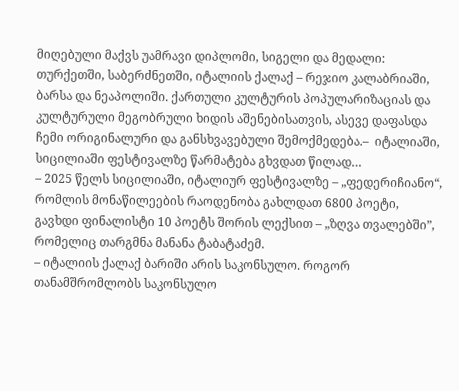მიღებული მაქვს უამრავი დიპლომი, სიგელი და მედალი: თურქეთში, საბერძნეთში, იტალიის ქალაქ – რეჯიო კალაბრიაში, ბარსა და ნეაპოლიში. ქართული კულტურის პოპულარიზაციას და კულტურული მეგობრული ხიდის აშენებისათვის, ასევე დაფასდა ჩემი ორიგინალური და განსხვავებული შემოქმედება.–  იტალიაში, სიცილიაში ფესტივალზე წარმატება გხვდათ წილად…
– 2025 წელს სიცილიაში, იტალიურ ფესტივალზე – „ფედერიჩიანო“, რომლის მონაწილეების რაოდენობა გახლდათ 6800 პოეტი, გავხდი ფინალისტი 10 პოეტს შორის ლექსით – „ზღვა თვალებში”, რომელიც თარგმნა მანანა ტაბატაძემ.
– იტალიის ქალაქ ბარიში არის საკონსულო. როგორ თანამშრომლობს საკონსულო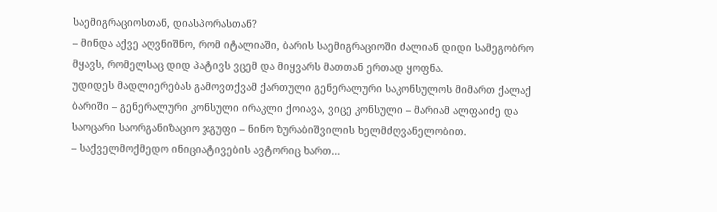საემიგრაციოსთან, დიასპორასთან?
– მინდა აქვე აღვნიშნო, რომ იტალიაში, ბარის საემიგრაციოში ძალიან დიდი სამეგობრო მყავს, რომელსაც დიდ პატივს ვცემ და მიყვარს მათთან ერთად ყოფნა.
უდიდეს მადლიერებას გამოვთქვამ ქართული გენერალური საკონსულოს მიმართ ქალაქ ბარიში – გენერალური კონსული ირაკლი ქოიავა, ვიცე კონსული – მარიამ ალფაიძე და საოცარი საორგანიზაციო ჯგუფი – ნინო ზურაბიშვილის ხელმძღვანელობით.
– საქველმოქმედო ინიციატივების ავტორიც ხართ…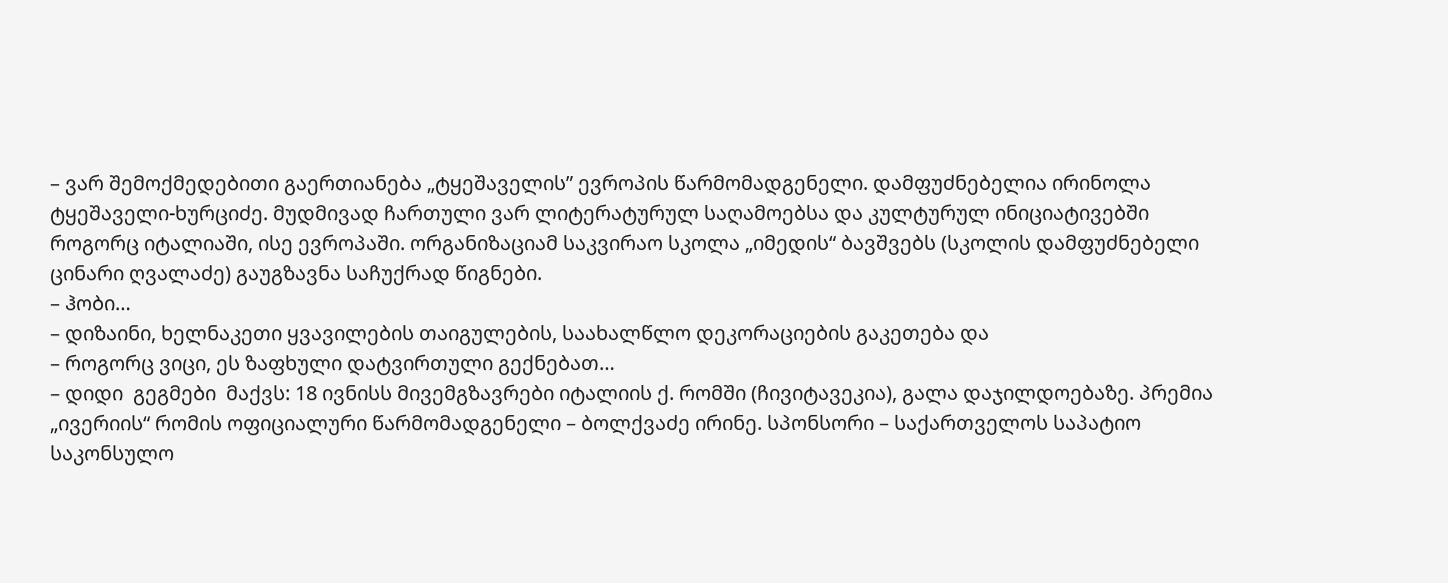– ვარ შემოქმედებითი გაერთიანება „ტყეშაველის” ევროპის წარმომადგენელი. დამფუძნებელია ირინოლა ტყეშაველი-ხურციძე. მუდმივად ჩართული ვარ ლიტერატურულ საღამოებსა და კულტურულ ინიციატივებში როგორც იტალიაში, ისე ევროპაში. ორგანიზაციამ საკვირაო სკოლა „იმედის“ ბავშვებს (სკოლის დამფუძნებელი ცინარი ღვალაძე) გაუგზავნა საჩუქრად წიგნები.
– ჰობი…
– დიზაინი, ხელნაკეთი ყვავილების თაიგულების, საახალწლო დეკორაციების გაკეთება და
– როგორც ვიცი, ეს ზაფხული დატვირთული გექნებათ…
– დიდი  გეგმები  მაქვს: 18 ივნისს მივემგზავრები იტალიის ქ. რომში (ჩივიტავეკია), გალა დაჯილდოებაზე. პრემია „ივერიის“ რომის ოფიციალური წარმომადგენელი – ბოლქვაძე ირინე. სპონსორი – საქართველოს საპატიო საკონსულო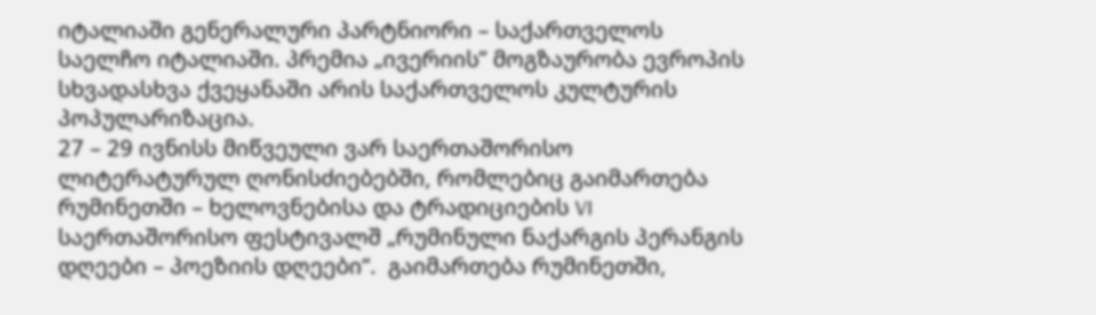იტალიაში გენერალური პარტნიორი – საქართველოს საელჩო იტალიაში. პრემია „ივერიის” მოგზაურობა ევროპის სხვადასხვა ქვეყანაში არის საქართველოს კულტურის პოპულარიზაცია.
27 – 29 ივნისს მიწვეული ვარ საერთაშორისო ლიტერატურულ ღონისძიებებში, რომლებიც გაიმართება რუმინეთში – ხელოვნებისა და ტრადიციების VI საერთაშორისო ფესტივალშ „რუმინული ნაქარგის პერანგის დღეები – პოეზიის დღეები“.  გაიმართება რუმინეთში,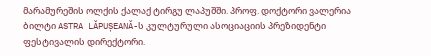მარამურეშის ოლქის ქალაქ ტირგუ ლაპუშში. პროფ. დოქტორი ვალერია ბილტი ASTRA LĂPUȘEANĂ-ს კულტურული ასოციაციის პრეზიდენტი ფესტივალის დირექტორი.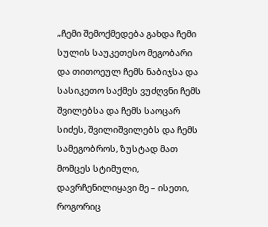„ჩემი შემოქმედება გახდა ჩემი სულის საუკეთესო მეგობარი და თითოეულ ჩემს ნაბიჯსა და სასიკეთო საქმეს ვუძღვნი ჩემს შვილებსა და ჩემს საოცარ სიძეს, შვილიშვილებს და ჩემს სამეგობროს, ზუსტად მათ მომცეს სტიმული, დავრჩენილიყავი მე – ისეთი, როგორიც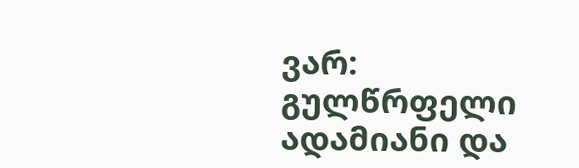ვარ: გულწრფელი ადამიანი და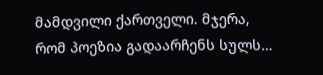მამდვილი ქართველი. მჯერა, რომ პოეზია გადაარჩენს სულს…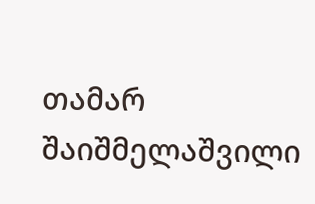თამარ შაიშმელაშვილი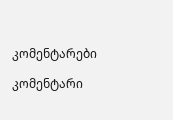კომენტარები

კომენტარი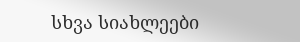სხვა სიახლეები